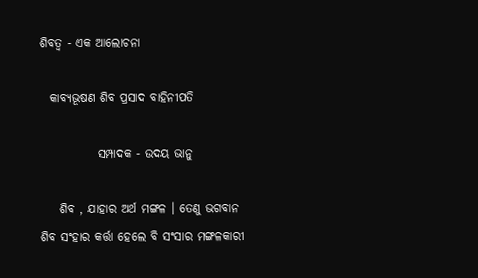ଶିବତ୍ବ - ଏକ ଆଲୋଚନା

  କାବ୍ଯଭୂଷଣ ଶିବ ପ୍ରସାଦ ବାହିନୀପତି

            ସମ୍ପାଦକ - ଉଦୟ ଭାନୁ

    ଶିବ , ଯାହାର ଅର୍ଥ ମଙ୍ଗଳ । ତେଣୁ ଭଗବାନ ଶିବ ସଂହାର କର୍ତ୍ତା ହେଲେ ବି ସଂସାର ମଙ୍ଗଳକାରୀ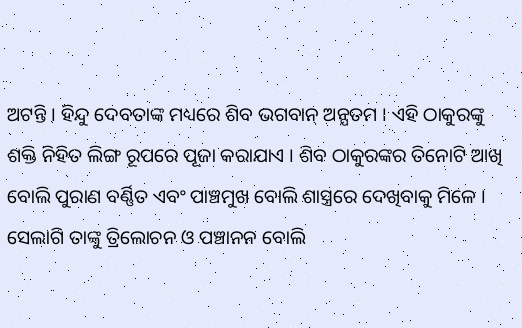ଅଟନ୍ତି । ହିନ୍ଦୁ ଦେବତାଙ୍କ ମଧ୍ୟରେ ଶିବ ଭଗବାନ୍‌ ଅନ୍ଯତମ । ଏହି ଠାକୁରଙ୍କୁ ଶକ୍ତି ନିହିତ ଲିଙ୍ଗ ରୂପରେ ପୂଜା କରାଯାଏ । ଶିବ ଠାକୁରଙ୍କର ତିନୋଟି ଆଖି ବୋଲି ପୁରାଣ ବର୍ଣ୍ଣିତ ଏବଂ ପାଞ୍ଚମୁଖ ବୋଲି ଶାସ୍ତ୍ରରେ ଦେଖିବାକୁ ମିଳେ । ସେଲାଗି ତାଙ୍କୁ ତ୍ରିଲୋଚନ ଓ ପଞ୍ଚାନନ ବୋଲି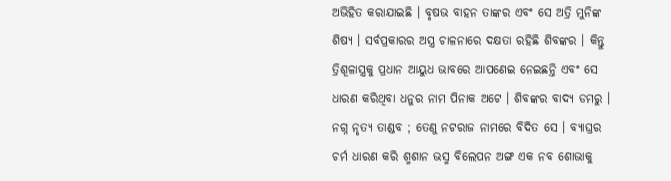ଅଭିହିତ କରାଯାଇଛି । ବୃଷଭ ବାହନ ତାଙ୍କର ଏବଂ ସେ ଅତ୍ରି ମୁନିଙ୍କ ଶିଷ୍ଯ । ସର୍ବପ୍ରକାରର ଅସ୍ତ୍ର ଚାଳନାରେ ଦକ୍ଷତା ରହିଛି ଶିବଙ୍କର । କିନ୍ତୁ ତ୍ରିଶୂଳାସ୍ତ୍ରକୁ ପ୍ରଧାନ ଆୟୁଧ ଭାବରେ ଆପଣେଇ ନେଇଛନ୍ତି ଏବଂ ସେ ଧାରଣ କରିଥିବା ଧନୁର ନାମ ପିନାକ ଅଟେ । ଶିବଙ୍କର ବାଦ୍ଯ ଡମରୁ । ନଗ୍ନ ନୃତ୍ଯ ତାଣ୍ଡବ ; ତେଣୁ ନଟରାଜ ନାମରେ ବିଦିତ ସେ । ବ୍ଯାଘ୍ରର ଚର୍ମ ଧାରଣ କରି ଶ୍ମଶାନ ଭସ୍ମ ବିଲେପନ ଅଙ୍ଗ ଏକ ନବ ଶୋଭାକୁ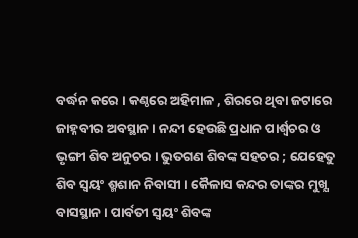ବର୍ଦ୍ଧନ କରେ । କଣ୍ଠରେ ଅହିମାଳ , ଶିରରେ ଥିବା ଜଟାରେ ଜାହ୍ନବୀର ଅବସ୍ଥାନ । ନନ୍ଦୀ ହେଉଛି ପ୍ରଧାନ ପାର୍ଶ୍ବଚର ଓ ଭୃଙ୍ଗୀ ଶିବ ଅନୁଚର । ଭୁତଗଣ ଶିବଙ୍କ ସହଚର ; ଯେହେତୁ ଶିବ ସ୍ବୟଂ ଶ୍ମଶାନ ନିବାସୀ । କୈଳାସ କନ୍ଦର ତାଙ୍କର ମୁଖ୍ଯ ବାସସ୍ଥାନ । ପାର୍ବତୀ ସ୍ବୟଂ ଶିବଙ୍କ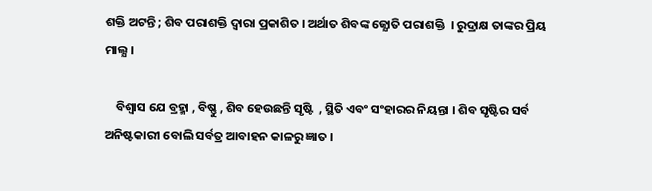ଶକ୍ତି ଅଟନ୍ତି ; ଶିବ ପରାଶକ୍ତି ଦ୍ବାରା ପ୍ରକାଶିତ । ଅର୍ଥାତ ଶିବଙ୍କ ଜ୍ଯୋତି ପରାଶକ୍ତି  । ରୁଦ୍ରାକ୍ଷ ତାଙ୍କର ପ୍ରିୟ ମାଲ୍ଯ ।

    ବିଶ୍ବାସ ଯେ ବ୍ରହ୍ମା , ବିଷ୍ଣୁ , ଶିବ ହେଉଛନ୍ତି ସୃଷ୍ଟି  , ସ୍ଥିତି ଏବଂ ସଂହାରର ନିୟନ୍ତା । ଶିବ ସୃଷ୍ଟିର ସର୍ବ ଅନିଷ୍ଟକାରୀ ବୋଲି ସର୍ବତ୍ର ଆବାହନ କାଳରୁ ଜ୍ଞାତ ।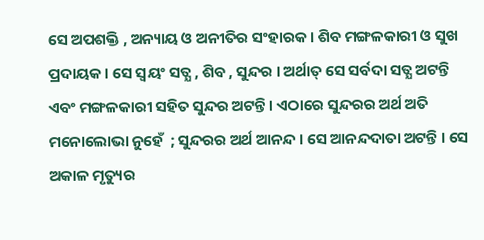ସେ ଅପଶକ୍ତି , ଅନ୍ୟାୟ ଓ ଅନୀତିର ସଂହାରକ । ଶିବ ମଙ୍ଗଳକାରୀ ଓ ସୁଖ ପ୍ରଦାୟକ । ସେ ସ୍ବୟଂ ସତ୍ଯ , ଶିବ , ସୁନ୍ଦର । ଅର୍ଥାତ୍ ସେ ସର୍ବଦା ସତ୍ଯ ଅଟନ୍ତି ଏବଂ ମଙ୍ଗଳକାରୀ ସହିତ ସୁନ୍ଦର ଅଟନ୍ତି । ଏଠାରେ ସୁନ୍ଦରର ଅର୍ଥ ଅତି ମନୋଲୋଭା ନୁହେଁ  ; ସୁନ୍ଦରର ଅର୍ଥ ଆନନ୍ଦ । ସେ ଆନନ୍ଦଦାତା ଅଟନ୍ତି । ସେ ଅକାଳ ମୃତ୍ୟୁର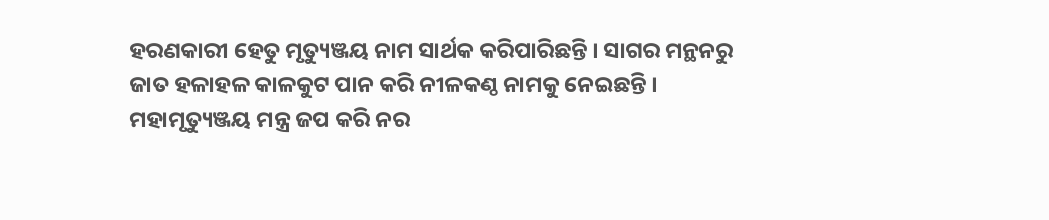ହରଣକାରୀ ହେତୁ ମୃତ୍ୟୁଞ୍ଜୟ ନାମ ସାର୍ଥକ କରିପାରିଛନ୍ତି । ସାଗର ମନ୍ଥନରୁ ଜାତ ହଳାହଳ କାଳକୁଟ ପାନ କରି ନୀଳକଣ୍ଠ ନାମକୁ ନେଇଛନ୍ତି । ମହାମୃତ୍ୟୁଞ୍ଜୟ ମନ୍ତ୍ର ଜପ କରି ନର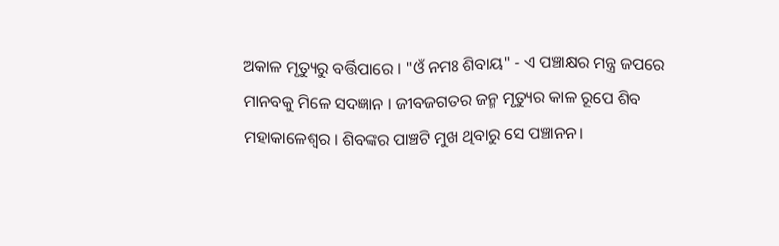ଅକାଳ ମୃତ୍ୟୁରୁ ବର୍ତ୍ତିପାରେ । "ଓଁ ନମଃ ଶିବାୟ" - ଏ ପଞ୍ଚାକ୍ଷର ମନ୍ତ୍ର ଜପରେ ମାନବକୁ ମିଳେ ସଦଜ୍ଞାନ । ଜୀବଜଗତର ଜନ୍ମ ମୃତ୍ୟୁର କାଳ ରୂପେ ଶିବ ମହାକାଳେଶ୍ୱର । ଶିବଙ୍କର ପାଞ୍ଚଟି ମୁଖ ଥିବାରୁ ସେ ପଞ୍ଚାନନ।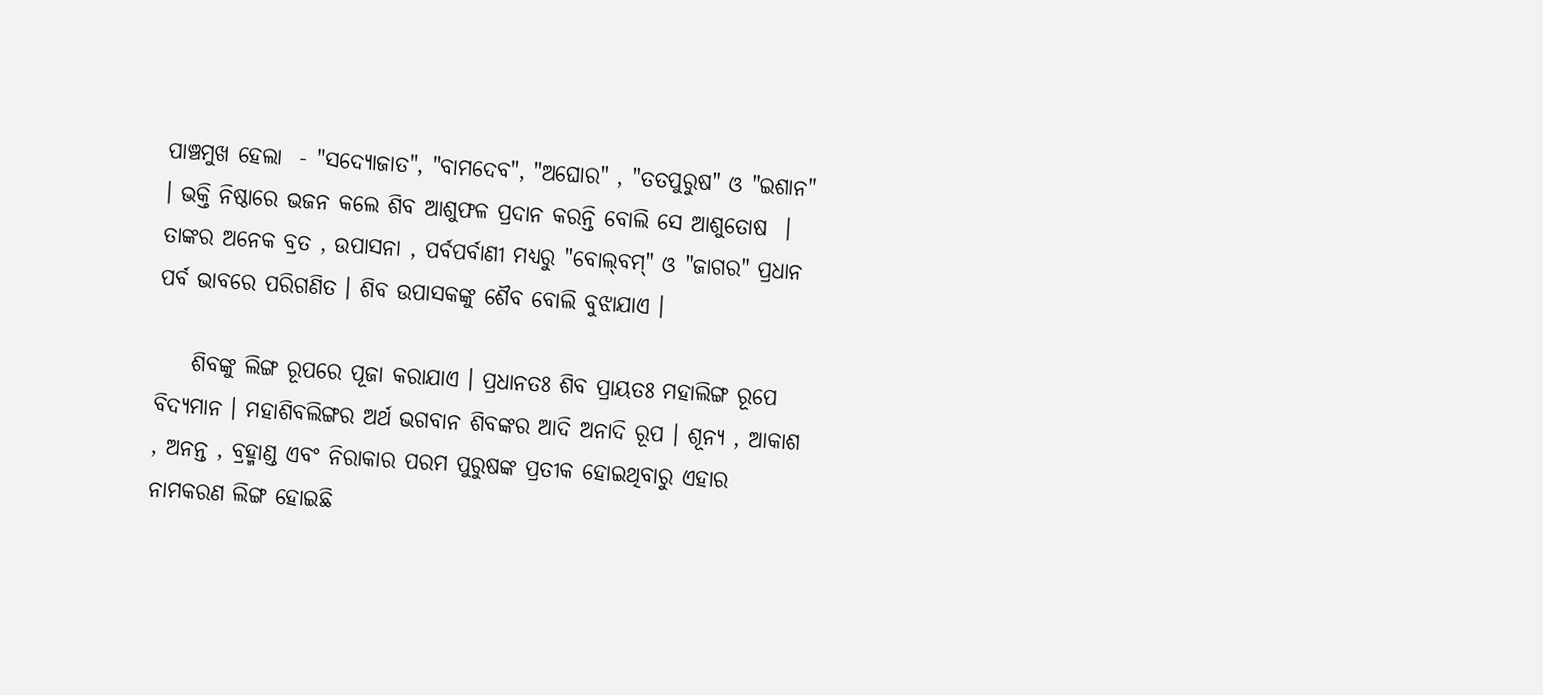ପାଞ୍ଚମୁଖ ହେଲା  - "ସଦ୍ଯୋଜାତ", "ବାମଦେବ", "ଅଘୋର" , "ତତପୁରୁଷ" ଓ "ଇଶାନ" । ଭକ୍ତି ନିଷ୍ଠାରେ ଭଜନ କଲେ ଶିବ ଆଶୁଫଳ ପ୍ରଦାନ କରନ୍ତି ବୋଲି ସେ ଆଶୁତୋଷ  । ତାଙ୍କର ଅନେକ ବ୍ରତ , ଉପାସନା , ପର୍ବପର୍ବାଣୀ ମଧ୍ୟରୁ "ବୋଲ୍‌ବମ୍‌" ଓ "ଜାଗର" ପ୍ରଧାନ ପର୍ବ ଭାବରେ ପରିଗଣିତ । ଶିବ ଉପାସକଙ୍କୁ ଶୈବ ବୋଲି ବୁଝାଯାଏ ।

    ଶିବଙ୍କୁ ଲିଙ୍ଗ ରୂପରେ ପୂଜା କରାଯାଏ । ପ୍ରଧାନତଃ ଶିବ ପ୍ରାୟତଃ ମହାଲିଙ୍ଗ ରୂପେ ବିଦ୍ଯମାନ । ମହାଶିବଲିଙ୍ଗର ଅର୍ଥ ଭଗବାନ ଶିବଙ୍କର ଆଦି ଅନାଦି ରୂପ । ଶୂନ୍ଯ , ଆକାଶ , ଅନନ୍ତ , ବ୍ରହ୍ମାଣ୍ଡ ଏବଂ ନିରାକାର ପରମ ପୁରୁଷଙ୍କ ପ୍ରତୀକ ହୋଇଥିବାରୁ ଏହାର ନାମକରଣ ଲିଙ୍ଗ ହୋଇଛି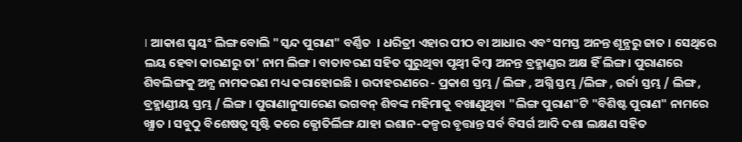। ଆକାଶ ସ୍ବୟଂ ଲିଙ୍ଗ ବୋଲି "ସ୍କନ୍ଦ ପୁରାଣ" ବର୍ଣ୍ଣିତ  । ଧରିତ୍ରୀ ଏହାର ପୀଠ ବା ଆଧାର ଏବଂ ସମସ୍ତ ଅନନ୍ତ ଶୂନ୍ଯରୁ ଜାତ । ସେଥିରେ ଲୟ ହେବା କାରଣରୁ ତା' ନାମ ଲିଙ୍ଗ । ବାତାବରଣ ସହିତ ଘୁରୁଥିବା ପୃଥ୍ବୀ କିମ୍ବା ଅନନ୍ତ ବ୍ରହ୍ମାଣ୍ଡର ଅକ୍ଷ ହିଁ ଲିଙ୍ଗ । ପୁରାଣରେ ଶିବଲିଙ୍ଗକୁ ଅନ୍ଯ ନାମକରଣ ମଧ୍ୟ କରାହୋଇଛି । ଉଦାହରଣରେ - ପ୍ରକାଶ ସ୍ତମ୍ଭ / ଲିଙ୍ଗ , ଅଗ୍ନି ସ୍ତମ୍ଭ /ଲିଙ୍ଗ , ଉର୍ଜା ସ୍ତମ୍ଭ / ଲିଙ୍ଗ , ବ୍ରହ୍ମାଣ୍ଡୀୟ ସ୍ତମ୍ଭ / ଲିଙ୍ଗ । ପୁରାଣାନୁସାରେଣ ଭଗବନ୍‌ ଶିବଙ୍କ ମହିମାକୁ ବଖାଣୁଥିବା "ଲିଙ୍ଗ ପୁରାଣ"ଟି "ବିଶିଷ୍ଟ ପୁରାଣ" ନାମରେ ଖ୍ଯାତ । ସବୁଠୁ ବିଶେଷତ୍ୱ ସୃଷ୍ଟି କରେ ଜ୍ଯୋତିର୍ଲିଙ୍ଗ ଯାହା ଇଶାନ-କଳ୍ପର ବୃତ୍ତାନ୍ତ ସର୍ବ ବିସର୍ଗ ଆଦି ଦଶା ଲକ୍ଷଣ ସହିତ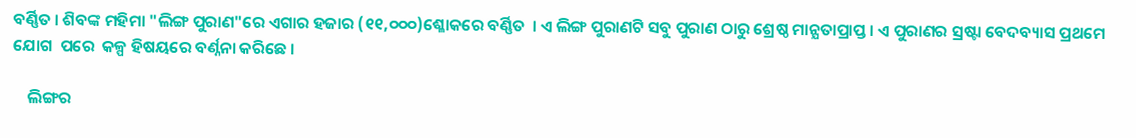ବର୍ଣ୍ଣିତ । ଶିବଙ୍କ ମହିମା "ଲିଙ୍ଗ ପୁରାଣ"ରେ ଏଗାର ହଜାର (୧୧,୦୦୦)ଶ୍ଳୋକରେ ବର୍ଣ୍ଣିତ  । ଏ ଲିଙ୍ଗ ପୁରାଣଟି ସବୁ ପୁରାଣ ଠାରୁ ଶ୍ରେଷ୍ଠ ମାନ୍ଯତାପ୍ରାପ୍ତ । ଏ ପୁରାଣର ସ୍ରଷ୍ଟା ବେଦବ୍ୟାସ ପ୍ରଥମେ ଯୋଗ  ପରେ  କଳ୍ପ ହିଷୟରେ ବର୍ଣ୍ନନା କରିଛେ ।

    ଲିଙ୍ଗର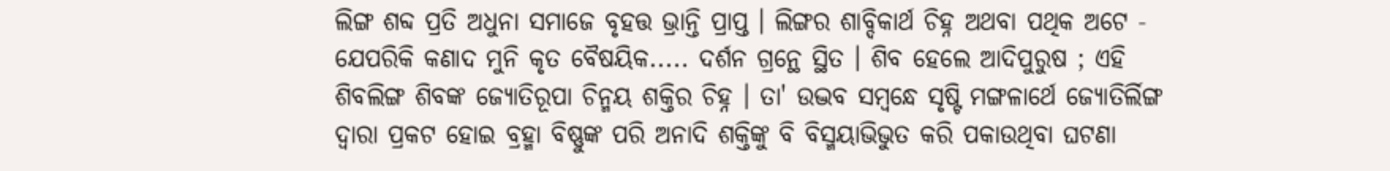ଲିଙ୍ଗ ଶବ୍ଦ ପ୍ରତି ଅଧୁନା ସମାଜେ ବୃହତ୍ତ ଭ୍ରାନ୍ତି ପ୍ରାପ୍ତ । ଲିଙ୍ଗର ଶାବ୍ଦିକାର୍ଥ ଚିହ୍ନ ଅଥବା ପଥିକ ଅଟେ - ଯେପରିକି କଣାଦ ମୁନି କୃତ ବୈଷୟିକ..... ଦର୍ଶନ ଗ୍ରନ୍ଥେ ସ୍ଥିତ । ଶିବ ହେଲେ ଆଦିପୁରୁଷ ; ଏହି ଶିବଲିଙ୍ଗ ଶିବଙ୍କ ଜ୍ଯୋତିରୂପା ଚିନ୍ମୟ ଶକ୍ତିର ଚିହ୍ନ । ତା' ଉଦ୍ଭବ ସମ୍ବନ୍ଧେ ସୃଷ୍ଟି ମଙ୍ଗଳାର୍ଥେ ଜ୍ଯୋତିର୍ଲିଙ୍ଗ ଦ୍ବାରା ପ୍ରକଟ ହୋଇ ବ୍ରହ୍ମା ବିଷ୍ଣୁଙ୍କ ପରି ଅନାଦି ଶକ୍ତିଙ୍କୁ ବି ବିସ୍ମୟାଭିଭୁତ କରି ପକାଉଥିବା ଘଟଣା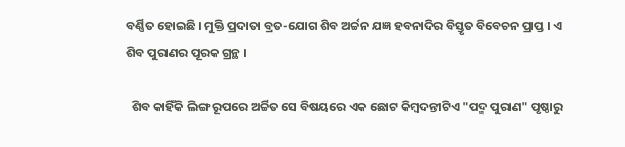ବର୍ଣ୍ଣିତ ହୋଇଛି । ମୁକ୍ତି ପ୍ରଦାତା ବ୍ରତ-ଯୋଗ ଶିବ ଅର୍ଚ୍ଚନ ଯଜ୍ଞ ହବନାଦିର ବିସ୍ତୃତ ବିବେଚନ ପ୍ରାପ୍ତ । ଏ ଶିବ ପୁରାଣର ପୂରକ ଗ୍ରନ୍ଥ ।

  ଶିବ କାହିଁକି ଲିଙ୍ଗ ରୂପରେ ଅର୍ଚ୍ଚିତ ସେ ବିଷୟରେ ଏକ ଛୋଟ କିମ୍ବଦନ୍ତୀଟିଏ "ପଦ୍ମ ପୁରାଣ" ପୃଷ୍ଠାରୁ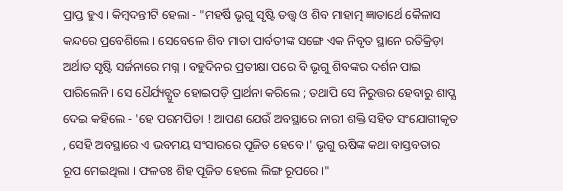ପ୍ରାପ୍ତ ହୁଏ । କିମ୍ବଦନ୍ତୀଟି ହେଲା - "ମହର୍ଷି ଭୃଗୁ ସୃଷ୍ଟି ତତ୍ତ୍ବ ଓ ଶିବ ମାହାତ୍ମ ଜ୍ଞାତାର୍ଥେ କୈଳାସ କନ୍ଦରେ ପ୍ରବେଶିଲେ । ସେବେଳେ ଶିବ ମାତା ପାର୍ବତୀଙ୍କ ସଙ୍ଗେ ଏକ ନିବୃତ ସ୍ଥାନେ ରତିକ୍ରିଡ଼ା ଅର୍ଥାତ ସୃଷ୍ଟି ସର୍ଜନାରେ ମଗ୍ନ । ବହୁଦିନର ପ୍ରତୀକ୍ଷା ପରେ ବି ଭୃଗୁ ଶିବଙ୍କର ଦର୍ଶନ ପାଇ ପାରିଲେନି । ସେ ଧୈର୍ଯ୍ୟଚ୍ଯୁତ ହୋଇପଡ଼ି ପ୍ରାର୍ଥନା କରିଲେ ; ତଥାପି ସେ ନିରୁତ୍ତର ହେବାରୁ ଶାପ୍ଯ ଦେଇ କହିଲେ - 'ହେ ପରମପିତା ! ଆପଣ ଯେଉଁ ଅବସ୍ଥାରେ ନାରୀ ଶକ୍ତି ସହିତ ସଂଯୋଗୀକୃତ , ସେହି ଅବସ୍ଥାରେ ଏ ଭବମୟ ସଂସାରରେ ପୂଜିତ ହେବେ ।' ଭୃଗୁ ଋଷିଙ୍କ କଥା ବାସ୍ତବତାର ରୂପ ମେଇଥିଲା । ଫଳତଃ ଶିହ ପୂଜିତ ହେଲେ ଲିଙ୍ଗ ରୂପରେ ।"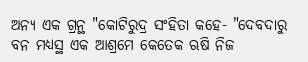ଅନ୍ଯ ଏକ ଗ୍ରନ୍ଥ "କୋଟିରୁଦ୍ର ସଂହିତା କହେ- "ଦେବଦାରୁ ବନ ମଧ୍ୟସ୍ଥ ଏକ ଆଶ୍ରମେ କେତେକ ଋଷି ନିଜ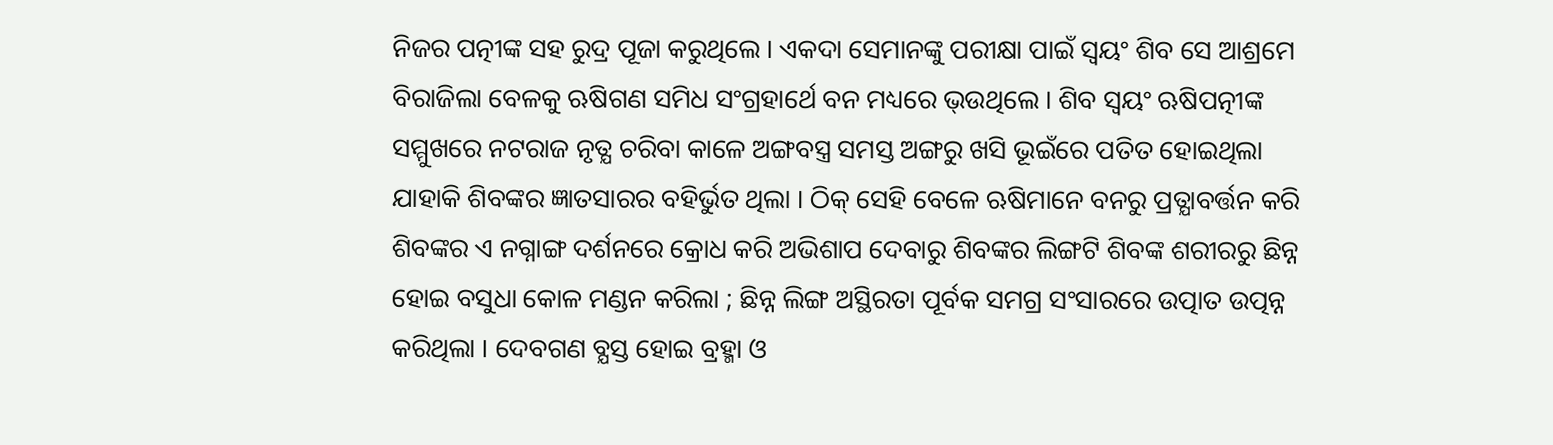ନିଜର ପତ୍ନୀଙ୍କ ସହ ରୁଦ୍ର ପୂଜା କରୁଥିଲେ । ଏକଦା ସେମାନଙ୍କୁ ପରୀକ୍ଷା ପାଇଁ ସ୍ବୟଂ ଶିବ ସେ ଆଶ୍ରମେ ବିରାଜିଲା ବେଳକୁ ଋଷିଗଣ ସମିଧ ସଂଗ୍ରହାର୍ଥେ ବନ ମଧ୍ୟରେ ଭ୍‌ଉଥିଲେ । ଶିବ ସ୍ବୟଂ ଋଷିପତ୍ନୀଙ୍କ ସମ୍ମୁଖରେ ନଟରାଜ ନୃତ୍ଯ ଚରିବା କାଳେ ଅଙ୍ଗବସ୍ତ୍ର ସମସ୍ତ ଅଙ୍ଗରୁ ଖସି ଭୂଇଁରେ ପତିତ ହୋଇଥିଲା ଯାହାକି ଶିବଙ୍କର ଜ୍ଞାତସାରର ବହିର୍ଭୁତ ଥିଲା । ଠିକ୍‌ ସେହି ବେଳେ ଋଷିମାନେ ବନରୁ ପ୍ରତ୍ଯାବର୍ତ୍ତନ କରି ଶିବଙ୍କର ଏ ନଗ୍ନାଙ୍ଗ ଦର୍ଶନରେ କ୍ରୋଧ କରି ଅଭିଶାପ ଦେବାରୁ ଶିବଙ୍କର ଲିଙ୍ଗଟି ଶିବଙ୍କ ଶରୀରରୁ ଛିନ୍ନ ହୋଇ ବସୁଧା କୋଳ ମଣ୍ଡନ କରିଲା ; ଛିନ୍ନ ଲିଙ୍ଗ ଅସ୍ଥିରତା ପୂର୍ବକ ସମଗ୍ର ସଂସାରରେ ଉତ୍ପାତ ଉତ୍ପନ୍ନ କରିଥିଲା । ଦେବଗଣ ବ୍ଯସ୍ତ ହୋଇ ବ୍ରହ୍ମା ଓ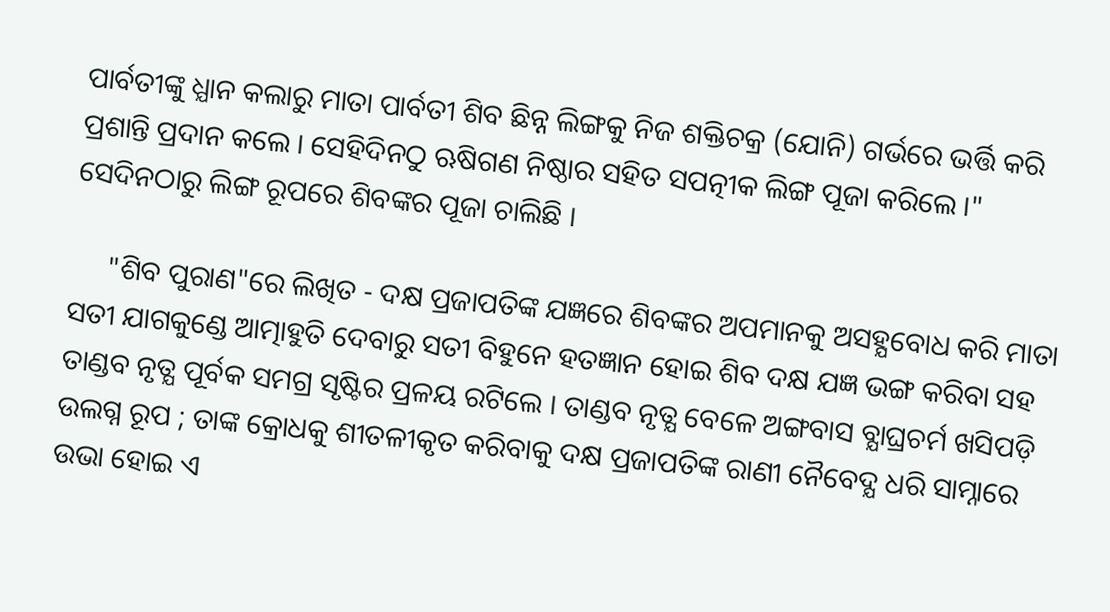ପାର୍ବତୀଙ୍କୁ ଧ୍ଯାନ କଲାରୁ ମାତା ପାର୍ବତୀ ଶିବ ଛିନ୍ନ ଲିଙ୍ଗକୁ ନିଜ ଶକ୍ତିଚକ୍ର (ଯୋନି) ଗର୍ଭରେ ଭର୍ତ୍ତି କରି ପ୍ରଶାନ୍ତି ପ୍ରଦାନ କଲେ । ସେହିଦିନଠୁ ଋଷିଗଣ ନିଷ୍ଠାର ସହିତ ସପତ୍ନୀକ ଲିଙ୍ଗ ପୂଜା କରିଲେ ।" ସେଦିନଠାରୁ ଲିଙ୍ଗ ରୂପରେ ଶିବଙ୍କର ପୂଜା ଚାଲିଛି ।

     "ଶିବ ପୁରାଣ"ରେ ଲିଖିତ - ଦକ୍ଷ ପ୍ରଜାପତିଙ୍କ ଯଜ୍ଞରେ ଶିବଙ୍କର ଅପମାନକୁ ଅସହ୍ଯବୋଧ କରି ମାତା ସତୀ ଯାଗକୁଣ୍ଡେ ଆତ୍ମାହୁତି ଦେବାରୁ ସତୀ ବିହୁନେ ହତଜ୍ଞାନ ହୋଇ ଶିବ ଦକ୍ଷ ଯଜ୍ଞ ଭଙ୍ଗ କରିବା ସହ ତାଣ୍ଡବ ନୃତ୍ଯ ପୂର୍ବକ ସମଗ୍ର ସୃଷ୍ଟିର ପ୍ରଳୟ ରଟିଲେ । ତାଣ୍ଡବ ନୃତ୍ଯ ବେଳେ ଅଙ୍ଗବାସ ବ୍ଯାଘ୍ରଚର୍ମ ଖସିପଡ଼ି ଉଲଗ୍ନ ରୂପ ; ତାଙ୍କ କ୍ରୋଧକୁ ଶୀତଳୀକୃତ କରିବାକୁ ଦକ୍ଷ ପ୍ରଜାପତିଙ୍କ ରାଣୀ ନୈବେଦ୍ଯ ଧରି ସାମ୍ନାରେ ଉଭା ହୋଇ ଏ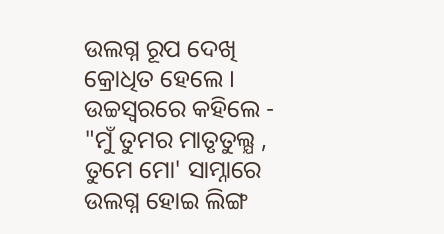ଉଲଗ୍ନ ରୂପ ଦେଖି କ୍ରୋଧିତ ହେଲେ । ଉଚ୍ଚସ୍ବରରେ କହିଲେ - "ମୁଁ ତୁମର ମାତୃତୁଲ୍ଯ , ତୁମେ ମୋ' ସାମ୍ନାରେ ଉଲଗ୍ନ ହୋଇ ଲିଙ୍ଗ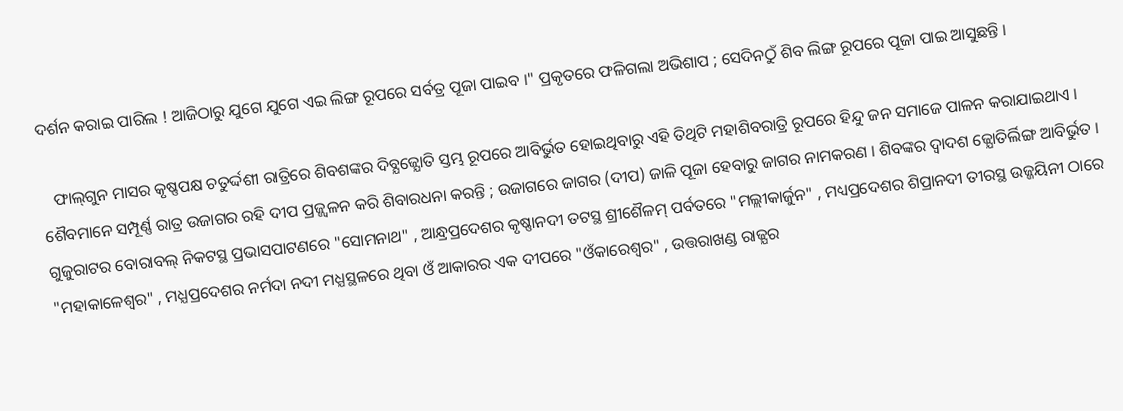ଦର୍ଶନ କରାଇ ପାରିଲ ! ଆଜିଠାରୁ ଯୁଗେ ଯୁଗେ ଏଇ ଲିଙ୍ଗ ରୂପରେ ସର୍ବତ୍ର ପୂଜା ପାଇବ ।" ପ୍ରକୃତରେ ଫଳିଗଲା ଅଭିଶାପ ; ସେଦିନଠୁଁ ଶିବ ଲିଙ୍ଗ ରୂପରେ ପୂଜା ପାଇ ଆସୁଛନ୍ତି ।

   ଫାଲ୍‌ଗୁନ ମାସର କୃଷ୍ଣପକ୍ଷ ଚତୁର୍ଦ୍ଦଶୀ ରାତ୍ରିରେ ଶିବଶଙ୍କର ଦିବ୍ଯଜ୍ଯୋତି ସ୍ତମ୍ଭ ରୂପରେ ଆବିର୍ଭୁତ ହୋଇଥିବାରୁ ଏହି ତିଥିଟି ମହାଶିବରାତ୍ରି ରୂପରେ ହିନ୍ଦୁ ଜନ ସମାଜେ ପାଳନ କରାଯାଇଥାଏ । ଶୈବମାନେ ସମ୍ପୂର୍ଣ୍ଣ ରାତ୍ର ଉଜାଗର ରହି ଦୀପ ପ୍ରଜ୍ଜ୍ବଳନ କରି ଶିବାରଧନା କରନ୍ତି ; ଉଜାଗରେ ଜାଗର (ଦୀପ) ଜାଳି ପୂଜା ହେବାରୁ ଜାଗର ନାମକରଣ । ଶିବଙ୍କର ଦ୍ବାଦଶ ଜ୍ଯୋତିର୍ଲିଙ୍ଗ ଆବିର୍ଭୁତ । ଗୁଜୁରାଟର ବୋରାବଲ୍‌ ନିକଟସ୍ଥ ପ୍ରଭାସପାଟଣରେ "ସୋମନାଥ" , ଆନ୍ଧ୍ରପ୍ରଦେଶର କୃଷ୍ଣାନଦୀ ତଟସ୍ଥ ଶ୍ରୀଶୈଳମ୍‌ ପର୍ବତରେ "ମଲ୍ଲୀକାର୍ଜୁନ" , ମଧ୍ୟପ୍ରଦେଶର ଶିପ୍ରାନଦୀ ତୀରସ୍ଥ ଉଜ୍ଜୟିନୀ ଠାରେ "ମହାକାଳେଶ୍ୱର" , ମଧ୍ଯପ୍ରଦେଶର ନର୍ମଦା ନଦୀ ମଧ୍ଯସ୍ଥଳରେ ଥିବା ଓଁ ଆକାରର ଏକ ଦୀପରେ "ଓଁକାରେଶ୍ୱର" , ଉତ୍ତରାଖଣ୍ଡ ରାଜ୍ଯର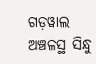ଗଡ଼ୱାଲ ଅଞ୍ଚଳସ୍ଥ ସିନ୍ଧୁ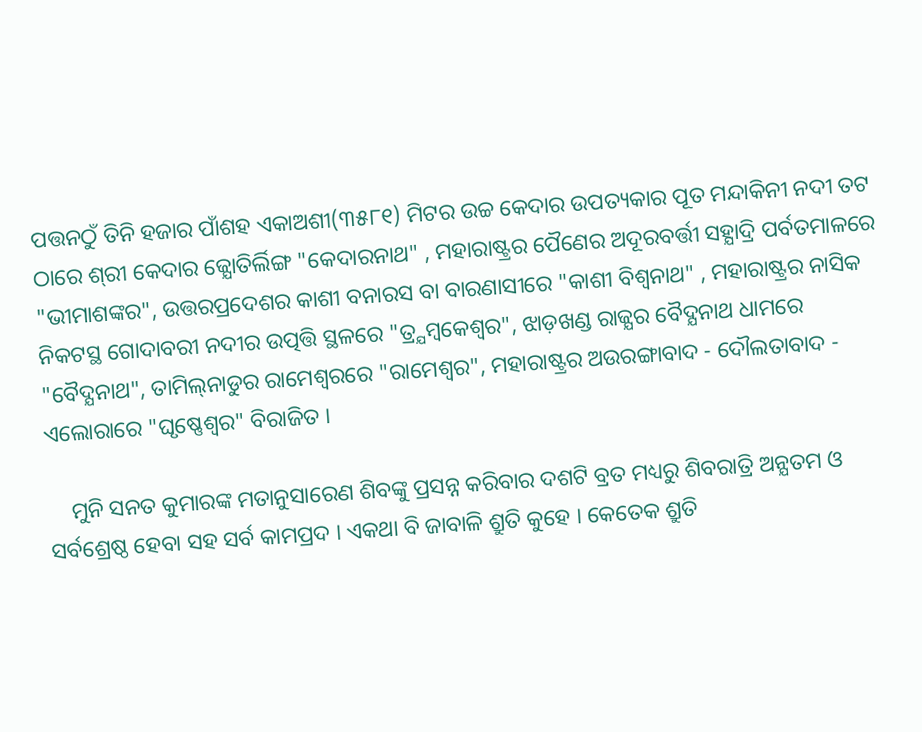ପତ୍ତନଠୁଁ ତିନି ହଜାର ପାଁଶହ ଏକାଅଶୀ(୩୫୮୧) ମିଟର ଉଚ୍ଚ କେଦାର ଉପତ୍ୟକାର ପୂତ ମନ୍ଦାକିନୀ ନଦୀ ତଟ ଠାରେ ଶ୍‌ରୀ କେଦାର ଜ୍ଯୋତିର୍ଲିଙ୍ଗ "କେଦାରନାଥ" , ମହାରାଷ୍ଟ୍ରର ପୈଣେର ଅଦୂରବର୍ତ୍ତୀ ସହ୍ଯାଦ୍ରି ପର୍ବତମାଳରେ "ଭୀମାଶଙ୍କର", ଉତ୍ତରପ୍ରଦେଶର କାଶୀ ବନାରସ ବା ବାରଣାସୀରେ "କାଶୀ ବିଶ୍ବନାଥ" , ମହାରାଷ୍ଟ୍ରର ନାସିକ ନିକଟସ୍ଥ ଗୋଦାବରୀ ନଦୀର ଉତ୍ପତ୍ତି ସ୍ଥଳରେ "ତ୍ର୍ଯମ୍ବକେଶ୍ବର", ଝାଡ଼ଖଣ୍ଡ ରାଜ୍ଯର ବୈଦ୍ଯନାଥ ଧାମରେ "ବୈଦ୍ଯନାଥ", ତାମିଲ୍‌ନାଡୁର ରାମେଶ୍ୱରରେ "ରାମେଶ୍ବର", ମହାରାଷ୍ଟ୍ରର ଅଉରଙ୍ଗାବାଦ - ଦୌଲତାବାଦ - ଏଲୋରାରେ "ଘୃଷ୍ଣେଶ୍ବର" ବିରାଜିତ ।

    ମୁନି ସନତ କୁମାରଙ୍କ ମତାନୁସାରେଣ ଶିବଙ୍କୁ ପ୍ରସନ୍ନ କରିବାର ଦଶଟି ବ୍ରତ ମଧ୍ୟରୁ ଶିବରାତ୍ରି ଅନ୍ଯତମ ଓ ସର୍ବଶ୍ରେଷ୍ଠ ହେବା ସହ ସର୍ବ କାମପ୍ରଦ । ଏକଥା ବି ଜାବାଳି ଶ୍ରୁତି କୁହେ । କେତେକ ଶ୍ରୁତି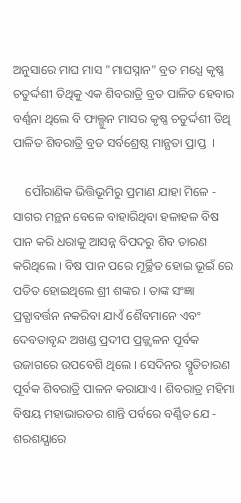ଅନୁସାରେ ମାଘ ମାସ "ମାଘସ୍ନାନ" ବ୍ରତ ମଧ୍ଯେ କୃଷ୍ଣ ଚତୁର୍ଦ୍ଦଶୀ ତିଥିକୁ ଏକ ଶିବରାତ୍ରି ବ୍ରତ ପାଳିତ ହେବାର ବର୍ଣ୍ଣନା ଥିଲେ ବି ଫାଲ୍ଗୁନ ମାସର କୃଷ୍ଣ ଚତୁର୍ଦ୍ଦଶୀ ତିଥି ପାଳିତ ଶିବରାତ୍ରି ବ୍ରତ ସର୍ବଶ୍ରେଷ୍ଠ ମାନ୍ଯତା ପ୍ରାପ୍ତ  ।

    ପୌରାଣିକ ଭିତ୍ତିଭୂମିରୁ ପ୍ରମାଣ ଯାହା ମିଳେ - ସାଗର ମନ୍ଥନ ବେଳେ ବାହାରିଥିବା ହଳାହଳ ବିଷ ପାନ କରି ଧରାକୁ ଆସନ୍ନ ବିପଦରୁ ଶିବ ତାରଣ କରିଥିଲେ । ବିଷ ପାନ ପରେ ମୂର୍ଚ୍ଛିତ ହୋଇ ଭୂଇଁ ରେ ପତିତ ହୋଇଥିଲେ ଶ୍ରୀ ଶଙ୍କର । ତାଙ୍କ ସଂଜ୍ଞା ପ୍ରତ୍ଯାବର୍ତ୍ତନ ନକରିବା ଯାଏଁ ଶୈବମାନେ ଏବଂ ଦେବତାବୃନ୍ଦ ଅଖଣ୍ଡ ପ୍ରଦୀପ ପ୍ରଜ୍ଜ୍ବଳନ ପୂର୍ବକ ଉଜାଗରେ ଉପବେଶି ଥିଲେ । ସେଦିନର ସ୍ମୃତିଚାରଣ ପୂର୍ବକ ଶିବରାତ୍ରି ପାଳନ କରାଯାଏ । ଶିବରାତ୍ର ମହିମା ବିଷୟ ମହାଭାରତର ଶାନ୍ତି ପର୍ବରେ ବର୍ଣ୍ଣିତ ଯେ - ଶରଶଯ୍ଯାରେ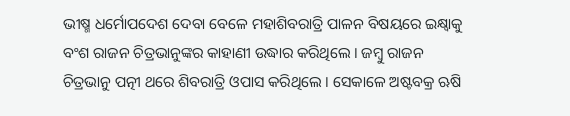ଭୀଷ୍ମ ଧର୍ମୋପଦେଶ ଦେବା ବେଳେ ମହାଶିବରାତ୍ରି ପାଳନ ବିଷୟରେ ଇକ୍ଷ୍ବାକୁ ବଂଶ ରାଜନ ଚିତ୍ରଭାନୁଙ୍କର କାହାଣୀ ଉଦ୍ଧାର କରିଥିଲେ । ଜମ୍ବୁ ରାଜନ ଚିତ୍ରଭାନୁ ପତ୍ନୀ ଥରେ ଶିବରାତ୍ରି ଓପାସ କରିଥିଲେ । ସେକାଳେ ଅଷ୍ଟବକ୍ର ଋଷି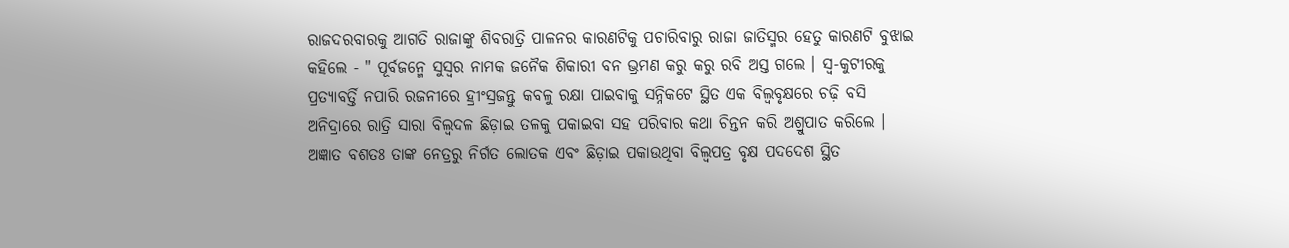ରାଜଦରବାରକୁ ଆଗତି ରାଜାଙ୍କୁ ଶିବରାତ୍ରି ପାଳନର କାରଣଟିକୁ ପଚାରିବାରୁ ରାଜା ଜାତିସ୍ମର ହେତୁ କାରଣଟି ବୁଝାଇ କହିଲେ - " ପୂର୍ବଜନ୍ମେ ସୁସ୍ବର ନାମକ ଜନୈକ ଶିକାରୀ ବନ ଭ୍ରମଣ କରୁ କରୁ ରବି ଅସ୍ତ ଗଲେ । ସ୍ବ-କୁଟୀରକୁ ପ୍ରତ୍ଯାବର୍ତ୍ତି ନପାରି ରଜନୀରେ ହ୍ରୀଂସ୍ରଜନ୍ତୁ କବଳୁ ରକ୍ଷା ପାଇବାକୁ ସନ୍ନିକଟେ ସ୍ଥିତ ଏକ ବିଲ୍ବବୃକ୍ଷରେ ଚଢ଼ି ବସି ଅନିଦ୍ରାରେ ରାତ୍ରି ସାରା ବିଲ୍ୱଦଳ ଛିଡ଼ାଇ ତଳକୁ ପକାଇବା ସହ ପରିବାର କଥା ଚିନ୍ତନ କରି ଅଶ୍ରୁପାତ କରିଲେ । ଅଜ୍ଞାତ ବଶତଃ ତାଙ୍କ ନେତ୍ରରୁ ନିର୍ଗତ ଲୋତକ ଏବଂ ଛିଡ଼ାଇ ପକାଉଥିବା ବିଲ୍ୱପତ୍ର ବୃକ୍ଷ ପଦଦେଶ ସ୍ଥିତ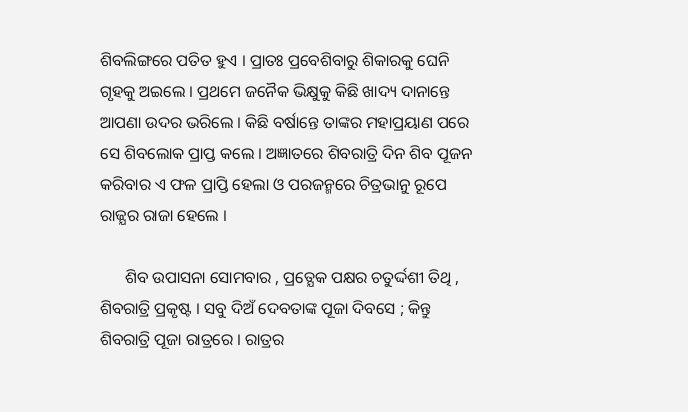ଶିବଲିଙ୍ଗରେ ପତିତ ହୁଏ । ପ୍ରାତଃ ପ୍ରବେଶିବାରୁ ଶିକାରକୁ ଘେନି ଗୃହକୁ ଅଇଲେ । ପ୍ରଥମେ ଜନୈକ ଭିକ୍ଷୁକୁ କିଛି ଖାଦ୍ୟ ଦାନାନ୍ତେ ଆପଣା ଉଦର ଭରିଲେ । କିଛି ବର୍ଷାନ୍ତେ ତାଙ୍କର ମହାପ୍ରୟାଣ ପରେ ସେ ଶିବଲୋକ ପ୍ରାପ୍ତ କଲେ । ଅଜ୍ଞାତରେ ଶିବରାତ୍ରି ଦିନ ଶିବ ପୂଜନ କରିବାର ଏ ଫଳ ପ୍ରାପ୍ତି ହେଲା ଓ ପରଜନ୍ମରେ ଚିତ୍ରଭାନୁ ରୂପେ ରାଜ୍ଯର ରାଜା ହେଲେ ।

      ଶିବ ଉପାସନା ସୋମବାର , ପ୍ରତ୍ଯେକ ପକ୍ଷର ଚତୁର୍ଦ୍ଦଶୀ ତିଥି , ଶିବରାତ୍ରି ପ୍ରକୃଷ୍ଟ । ସବୁ ଦିଅଁ ଦେବତାଙ୍କ ପୂଜା ଦିବସେ ; କିନ୍ତୁ ଶିବରାତ୍ରି ପୂଜା ରାତ୍ରରେ । ରାତ୍ରର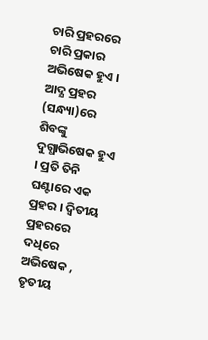ଚାରି ପ୍ରହରରେ ଚାରି ପ୍ରକାର ଅଭିଷେକ ହୁଏ । ଆଦ୍ଯ ପ୍ରହର (ସନ୍ଧ୍ୟା)ରେ ଶିବଙ୍କୁ ଦୁଗ୍ଧାଭିଷେକ ହୁଏ । ପ୍ରତି ତିନି ଘଣ୍ଟାରେ ଏକ ପ୍ରହର । ଦ୍ବିତୀୟ ପ୍ରହରରେ ଦଧିରେ ଅଭିଷେକ , ତୃତୀୟ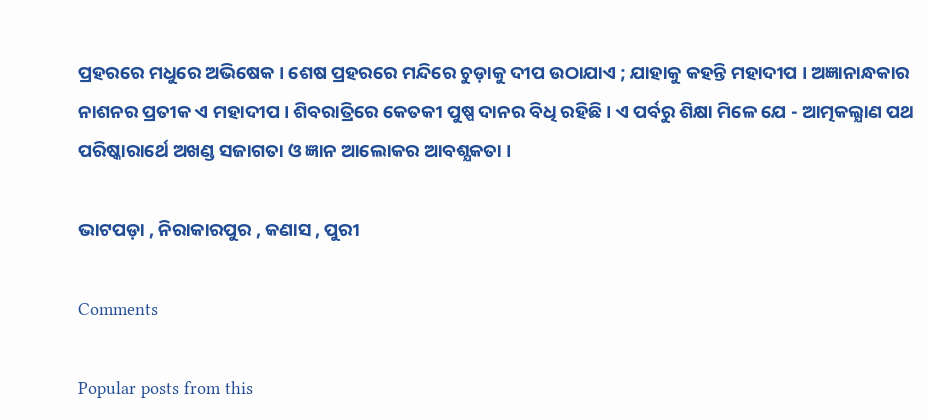ପ୍ରହରରେ ମଧୁରେ ଅଭିଷେକ । ଶେଷ ପ୍ରହରରେ ମନ୍ଦିରେ ଚୁଡ଼ାକୁ ଦୀପ ଉଠାଯାଏ ; ଯାହାକୁ କହନ୍ତି ମହାଦୀପ । ଅଜ୍ଞାନାନ୍ଧକାର ନାଶନର ପ୍ରତୀକ ଏ ମହାଦୀପ । ଶିବରାତ୍ରିରେ କେତକୀ ପୁଷ୍ପ ଦାନର ବିଧି ରହିଛି । ଏ ପର୍ବରୁ ଶିକ୍ଷା ମିଳେ ଯେ - ଆତ୍ମକଲ୍ଯାଣ ପଥ ପରିଷ୍କାରାର୍ଥେ ଅଖଣ୍ଡ ସଜାଗତା ଓ ଜ୍ଞାନ ଆଲୋକର ଆବଶ୍ଯକତା ।

ଭାଟପଡ଼ା , ନିରାକାରପୁର , କଣାସ , ପୁରୀ

Comments

Popular posts from this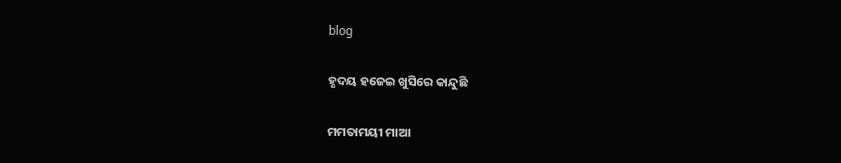blog

ହୃଦୟ ହଜେଇ ଖୁସିରେ କାନ୍ଦୁଛି

ମମତାମୟୀ ମାଆ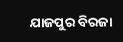ଯାଜପୁର ବିରଜା